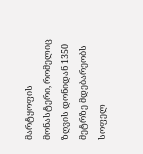მარტყოფის მონასტერი, რომელიც ზღვის დონიდან 1350 მეტრზე მდებარეობს სოფელ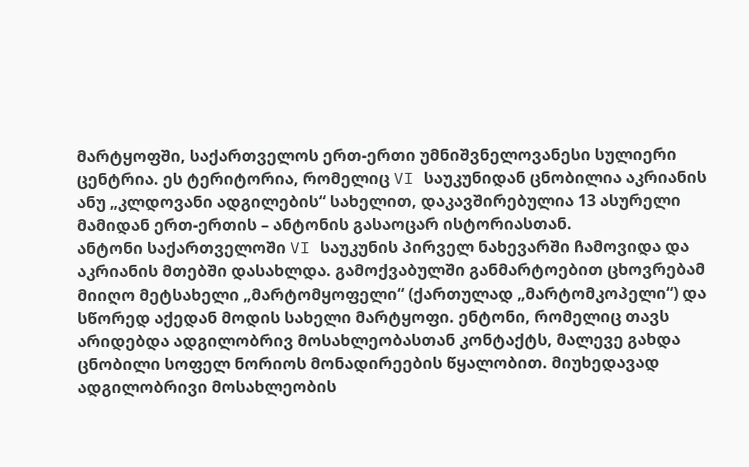მარტყოფში, საქართველოს ერთ-ერთი უმნიშვნელოვანესი სულიერი ცენტრია. ეს ტერიტორია, რომელიც VI საუკუნიდან ცნობილია აკრიანის ანუ „კლდოვანი ადგილების“ სახელით, დაკავშირებულია 13 ასურელი მამიდან ერთ-ერთის – ანტონის გასაოცარ ისტორიასთან.
ანტონი საქართველოში VI საუკუნის პირველ ნახევარში ჩამოვიდა და აკრიანის მთებში დასახლდა. გამოქვაბულში განმარტოებით ცხოვრებამ მიიღო მეტსახელი „მარტომყოფელი“ (ქართულად „მარტომკოპელი“) და სწორედ აქედან მოდის სახელი მარტყოფი. ენტონი, რომელიც თავს არიდებდა ადგილობრივ მოსახლეობასთან კონტაქტს, მალევე გახდა ცნობილი სოფელ ნორიოს მონადირეების წყალობით. მიუხედავად ადგილობრივი მოსახლეობის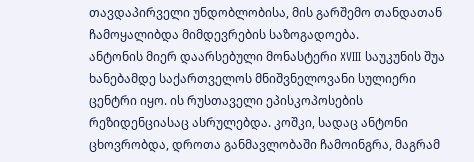თავდაპირველი უნდობლობისა, მის გარშემო თანდათან ჩამოყალიბდა მიმდევრების საზოგადოება.
ანტონის მიერ დაარსებული მონასტერი XVIII საუკუნის შუა ხანებამდე საქართველოს მნიშვნელოვანი სულიერი ცენტრი იყო. ის რუსთაველი ეპისკოპოსების რეზიდენციასაც ასრულებდა. კოშკი, სადაც ანტონი ცხოვრობდა, დროთა განმავლობაში ჩამოინგრა, მაგრამ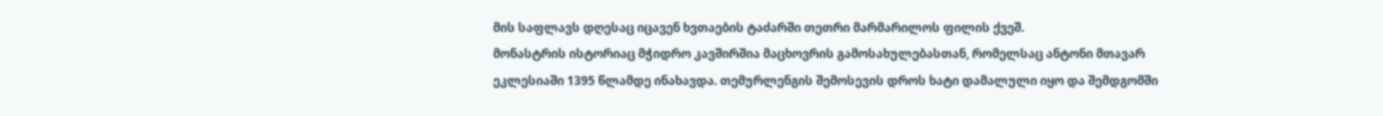მის საფლავს დღესაც იცავენ ხვთაების ტაძარში თეთრი მარმარილოს ფილის ქვეშ.
მონასტრის ისტორიაც მჭიდრო კავშირშია მაცხოვრის გამოსახულებასთან, რომელსაც ანტონი მთავარ ეკლესიაში 1395 წლამდე ინახავდა. თემურლენგის შემოსევის დროს ხატი დამალული იყო და შემდგომში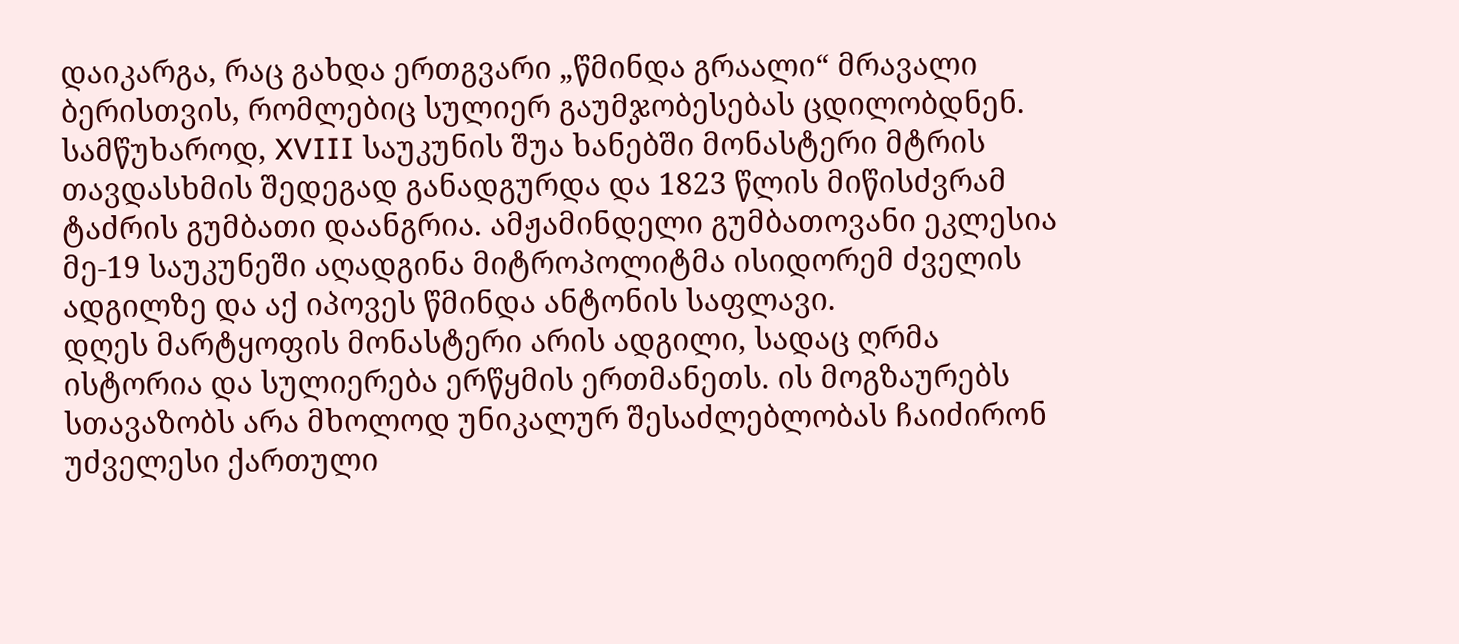დაიკარგა, რაც გახდა ერთგვარი „წმინდა გრაალი“ მრავალი ბერისთვის, რომლებიც სულიერ გაუმჯობესებას ცდილობდნენ.
სამწუხაროდ, XVIII საუკუნის შუა ხანებში მონასტერი მტრის თავდასხმის შედეგად განადგურდა და 1823 წლის მიწისძვრამ ტაძრის გუმბათი დაანგრია. ამჟამინდელი გუმბათოვანი ეკლესია მე-19 საუკუნეში აღადგინა მიტროპოლიტმა ისიდორემ ძველის ადგილზე და აქ იპოვეს წმინდა ანტონის საფლავი.
დღეს მარტყოფის მონასტერი არის ადგილი, სადაც ღრმა ისტორია და სულიერება ერწყმის ერთმანეთს. ის მოგზაურებს სთავაზობს არა მხოლოდ უნიკალურ შესაძლებლობას ჩაიძირონ უძველესი ქართული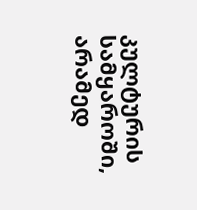კულტურის სამყაროში, არამედ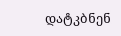დატკბნენ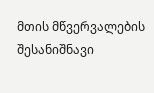მთის მწვერვალების შესანიშნავი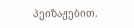პეიზაჟებით.